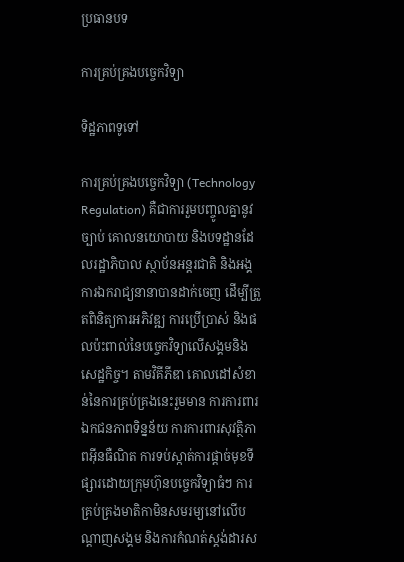ប្រធានបទ

ការគ្រប់គ្រងបច្ចេកវិទ្យា

ទិដ្ឋភាពទូទៅ

ការគ្រប់គ្រងបច្ចេកវិទ្យា (Technology Regulation) គឺជាការរួមបញ្ចូលគ្នានូវច្បាប់ គោលនយោបាយ និងបទដ្ឋានដែលរដ្ឋាភិបាល ស្ថាប័នអន្តរជាតិ និងអង្គការឯករាជ្យនានាបានដាក់ចេញ ដើម្បីត្រួតពិនិត្យការអភិវឌ្ឍ ការប្រើប្រាស់ និងផលប៉ះពាល់នៃបច្ចេកវិទ្យាលើសង្គមនិងសេដ្ឋកិច្ច។ តាមវិគីភីឌា គោលដៅសំខាន់នៃការគ្រប់គ្រងនេះរួមមាន ការការពារឯកជនភាពទិន្នន័យ ការការពារសុវត្ថិភាពអ៊ីនធឺណិត ការទប់ស្កាត់ការផ្តាច់មុខទីផ្សារដោយក្រុមហ៊ុនបច្ចេកវិទ្យាធំៗ ការគ្រប់គ្រងមាតិកាមិនសមរម្យនៅលើបណ្តាញសង្គម និងការកំណត់ស្តង់ដារស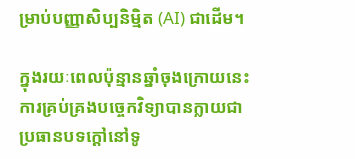ម្រាប់បញ្ញាសិប្បនិម្មិត (AI) ជាដើម។

ក្នុងរយៈពេលប៉ុន្មានឆ្នាំចុងក្រោយនេះ ការគ្រប់គ្រងបច្ចេកវិទ្យាបានក្លាយជាប្រធានបទក្តៅនៅទូ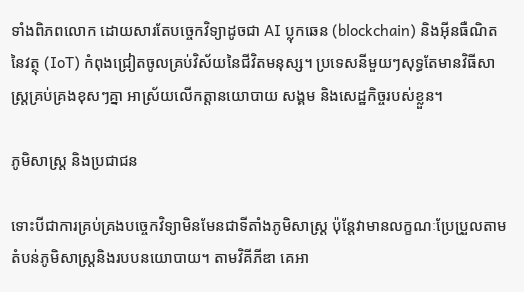ទាំងពិភពលោក ដោយសារតែបច្ចេកវិទ្យាដូចជា AI ប្លុកឆេន (blockchain) និងអ៊ីនធឺណិតនៃវត្ថុ (IoT) កំពុងជ្រៀតចូលគ្រប់វិស័យនៃជីវិតមនុស្ស។ ប្រទេសនីមួយៗសុទ្ធតែមានវិធីសាស្ត្រគ្រប់គ្រងខុសៗគ្នា អាស្រ័យលើកត្តានយោបាយ សង្គម និងសេដ្ឋកិច្ចរបស់ខ្លួន។

ភូមិសាស្ត្រ និងប្រជាជន

ទោះបីជាការគ្រប់គ្រងបច្ចេកវិទ្យាមិនមែនជាទីតាំងភូមិសាស្ត្រ ប៉ុន្តែវាមានលក្ខណៈប្រែប្រួលតាមតំបន់ភូមិសាស្ត្រនិងរបបនយោបាយ។ តាមវិគីភីឌា គេអា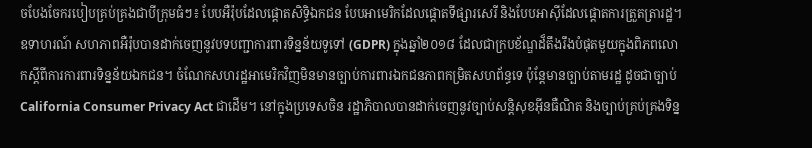ចបែងចែករបៀបគ្រប់គ្រងជាបីក្រុមធំៗ៖ បែបអឺរ៉ុបដែលផ្តោតសិទ្ធិឯកជន បែបអាមេរិកដែលផ្តោតទីផ្សារសេរី និងបែបអាស៊ីដែលផ្តោតការត្រួតត្រារដ្ឋ។ ឧទាហរណ៍ សហភាពអឺរ៉ុបបានដាក់ចេញនូវបទបញ្ជាការពារទិន្នន័យទូទៅ (GDPR) ក្នុងឆ្នាំ២០១៨ ដែលជាក្របខ័ណ្ឌដ៏តឹងរឹងបំផុតមួយក្នុងពិភពលោកស្តីពីការការពារទិន្នន័យឯកជន។ ចំណែកសហរដ្ឋអាមេរិកវិញមិនមានច្បាប់ការពារឯកជនភាពកម្រិតសហព័ន្ធទេ ប៉ុន្តែមានច្បាប់តាមរដ្ឋ ដូចជាច្បាប់ California Consumer Privacy Act ជាដើម។ នៅក្នុងប្រទេសចិន រដ្ឋាភិបាលបានដាក់ចេញនូវច្បាប់សន្តិសុខអ៊ីនធឺណិត និងច្បាប់គ្រប់គ្រងទិន្ន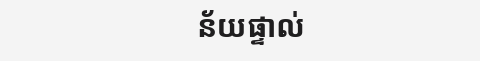ន័យផ្ទាល់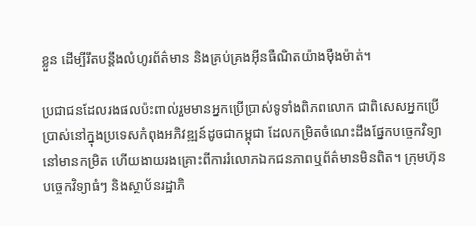ខ្លួន ដើម្បីរឹតបន្តឹងលំហូរព័ត៌មាន និងគ្រប់គ្រងអ៊ីនធឺណិតយ៉ាងម៉ឺងម៉ាត់។

ប្រជាជនដែលរងផលប៉ះពាល់រួមមានអ្នកប្រើប្រាស់ទូទាំងពិភពលោក ជាពិសេសអ្នកប្រើប្រាស់នៅក្នុងប្រទេសកំពុងអភិវឌ្ឍន៍ដូចជាកម្ពុជា ដែលកម្រិតចំណេះដឹងផ្នែកបច្ចេកវិទ្យានៅមានកម្រិត ហើយងាយរងគ្រោះពីការរំលោភឯកជនភាពឬព័ត៌មានមិនពិត។ ក្រុមហ៊ុនបច្ចេកវិទ្យាធំៗ និងស្ថាប័នរដ្ឋាភិ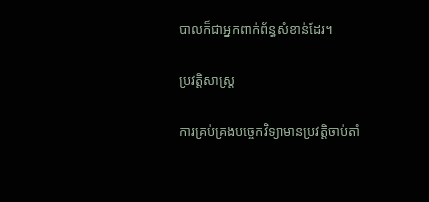បាលក៏ជាអ្នកពាក់ព័ន្ធសំខាន់ដែរ។

ប្រវត្តិសាស្ត្រ

ការគ្រប់គ្រងបច្ចេកវិទ្យាមានប្រវត្តិចាប់តាំ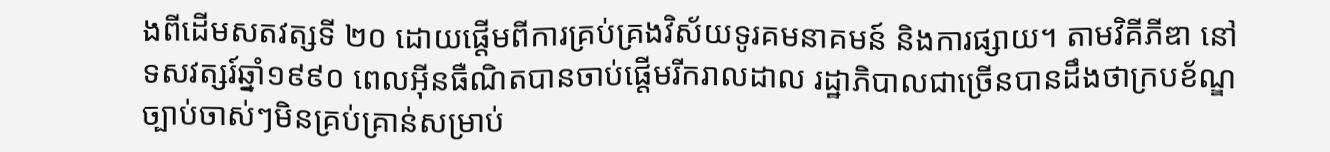ងពីដើមសតវត្សទី ២០ ដោយផ្តើមពីការគ្រប់គ្រងវិស័យទូរគមនាគមន៍ និងការផ្សាយ។ តាមវិគីភីឌា នៅទសវត្សរ៍ឆ្នាំ១៩៩០ ពេលអ៊ីនធឺណិតបានចាប់ផ្តើមរីករាលដាល រដ្ឋាភិបាលជាច្រើនបានដឹងថាក្របខ័ណ្ឌច្បាប់ចាស់ៗមិនគ្រប់គ្រាន់សម្រាប់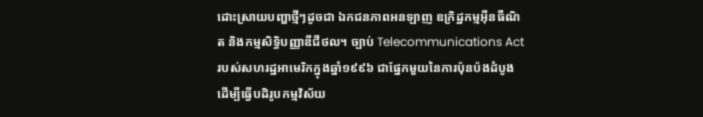ដោះស្រាយបញ្ហាថ្មីៗដូចជា ឯកជនភាពអនឡាញ ឧក្រិដ្ឋកម្មអ៊ីនធឺណិត និងកម្មសិទ្ធិបញ្ញាឌីជីថល។ ច្បាប់ Telecommunications Act របស់សហរដ្ឋអាមេរិកក្នុងឆ្នាំ១៩៩៦ ជាផ្នែកមួយនៃការប៉ុនប៉ងដំបូងដើម្បីធ្វើបដិរូបកម្មវិស័យ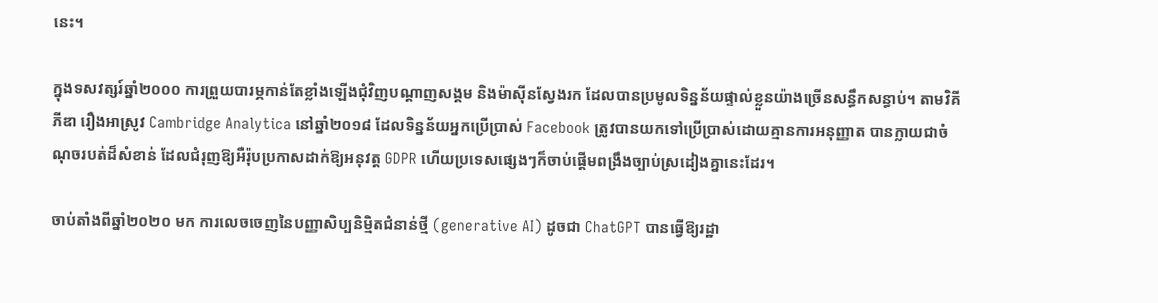នេះ។

ក្នុងទសវត្សរ៍ឆ្នាំ២០០០ ការព្រួយបារម្ភកាន់តែខ្លាំងឡើងជុំវិញបណ្តាញសង្គម និងម៉ាស៊ីនស្វែងរក ដែលបានប្រមូលទិន្នន័យផ្ទាល់ខ្លួនយ៉ាងច្រើនសន្ធឹកសន្ធាប់។ តាមវិគីភីឌា រឿងអាស្រូវ Cambridge Analytica នៅឆ្នាំ២០១៨ ដែលទិន្នន័យអ្នកប្រើប្រាស់ Facebook ត្រូវបានយកទៅប្រើប្រាស់ដោយគ្មានការអនុញ្ញាត បានក្លាយជាចំណុចរបត់ដ៏សំខាន់ ដែលជំរុញឱ្យអឺរ៉ុបប្រកាសដាក់ឱ្យអនុវត្ត GDPR ហើយប្រទេសផ្សេងៗក៏ចាប់ផ្តើមពង្រឹងច្បាប់ស្រដៀងគ្នានេះដែរ។

ចាប់តាំងពីឆ្នាំ២០២០ មក ការលេចចេញនៃបញ្ញាសិប្បនិម្មិតជំនាន់ថ្មី (generative AI) ដូចជា ChatGPT បានធ្វើឱ្យរដ្ឋា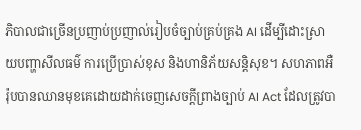ភិបាលជាច្រើនប្រញាប់ប្រញាល់រៀបចំច្បាប់គ្រប់គ្រង AI ដើម្បីដោះស្រាយបញ្ហាសីលធម៌ ការប្រើប្រាស់ខុស និងហានិភ័យសន្តិសុខ។ សហភាពអឺរ៉ុបបានឈានមុខគេដោយដាក់ចេញសេចក្តីព្រាងច្បាប់ AI Act ដែលត្រូវបា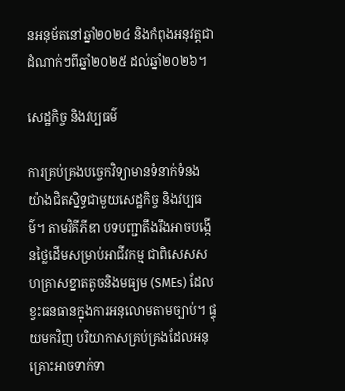នអនុម័តនៅឆ្នាំ២០២៤ និងកំពុងអនុវត្តជាដំណាក់ៗពីឆ្នាំ២០២៥ ដល់ឆ្នាំ២០២៦។

សេដ្ឋកិច្ច និងវប្បធម៌

ការគ្រប់គ្រងបច្ចេកវិទ្យាមានទំនាក់ទំនងយ៉ាងជិតស្និទ្ធជាមួយសេដ្ឋកិច្ច និងវប្បធម៌។ តាមវិគីភីឌា បទបញ្ជាតឹងរឹងអាចបង្កើនថ្លៃដើមសម្រាប់អាជីវកម្ម ជាពិសេសសហគ្រាសខ្នាតតូចនិងមធ្យម (SMEs) ដែលខ្វះធនធានក្នុងការអនុលោមតាមច្បាប់។ ផ្ទុយមកវិញ បរិយាកាសគ្រប់គ្រងដែលអនុគ្រោះអាចទាក់ទា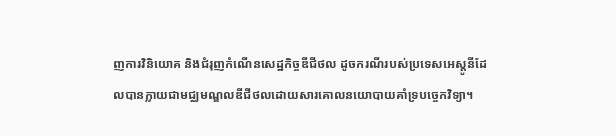ញការវិនិយោគ និងជំរុញកំណើនសេដ្ឋកិច្ចឌីជីថល ដូចករណីរបស់ប្រទេសអេស្តូនីដែលបានក្លាយជាមជ្ឈមណ្ឌលឌីជីថលដោយសារគោលនយោបាយគាំទ្របច្ចេកវិទ្យា។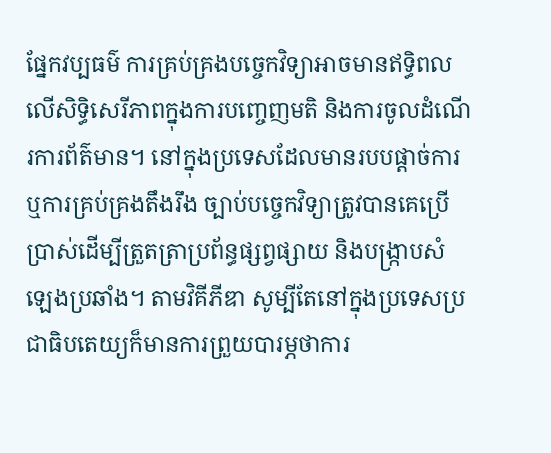ផ្នែកវប្បធម៌ ការគ្រប់គ្រងបច្ចេកវិទ្យាអាចមានឥទ្ធិពលលើសិទ្ធិសេរីភាពក្នុងការបញ្ចេញមតិ និងការចូលដំណើរការព័ត៌មាន។ នៅក្នុងប្រទេសដែលមានរបបផ្តាច់ការ ឬការគ្រប់គ្រងតឹងរឹង ច្បាប់បច្ចេកវិទ្យាត្រូវបានគេប្រើប្រាស់ដើម្បីត្រួតត្រាប្រព័ន្ធផ្សព្វផ្សាយ និងបង្ក្រាបសំឡេងប្រឆាំង។ តាមវិគីភីឌា សូម្បីតែនៅក្នុងប្រទេសប្រជាធិបតេយ្យក៏មានការព្រួយបារម្ភថាការ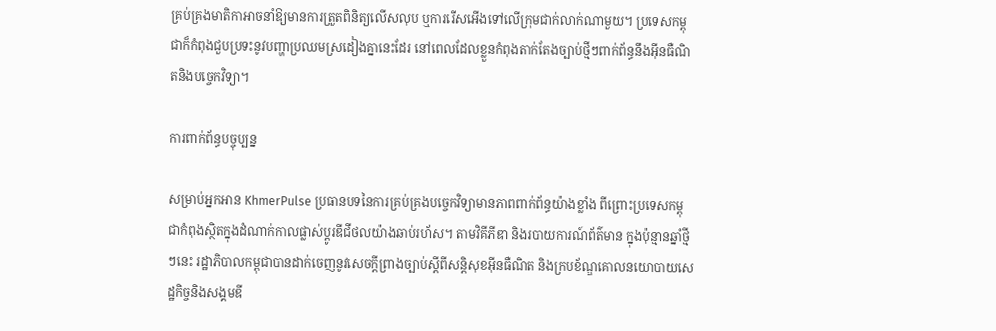គ្រប់គ្រងមាតិកាអាចនាំឱ្យមានការត្រួតពិនិត្យលើសលុប ឬការរើសអើងទៅលើក្រុមជាក់លាក់ណាមួយ។ ប្រទេសកម្ពុជាក៏កំពុងជួបប្រទះនូវបញ្ហាប្រឈមស្រដៀងគ្នានេះដែរ នៅពេលដែលខ្លួនកំពុងតាក់តែងច្បាប់ថ្មីៗពាក់ព័ន្ធនឹងអ៊ីនធឺណិតនិងបច្ចេកវិទ្យា។

ការពាក់ព័ន្ធបច្ចុប្បន្ន

សម្រាប់អ្នកអាន KhmerPulse ប្រធានបទនៃការគ្រប់គ្រងបច្ចេកវិទ្យាមានភាពពាក់ព័ន្ធយ៉ាងខ្លាំង ពីព្រោះប្រទេសកម្ពុជាកំពុងស្ថិតក្នុងដំណាក់កាលផ្លាស់ប្តូរឌីជីថលយ៉ាងឆាប់រហ័ស។ តាមវិគីភីឌា និងរបាយការណ៍ព័ត៌មាន ក្នុងប៉ុន្មានឆ្នាំថ្មីៗនេះ រដ្ឋាភិបាលកម្ពុជាបានដាក់ចេញនូវសេចក្តីព្រាងច្បាប់ស្តីពីសន្តិសុខអ៊ីនធឺណិត និងក្របខ័ណ្ឌគោលនយោបាយសេដ្ឋកិច្ចនិងសង្គមឌី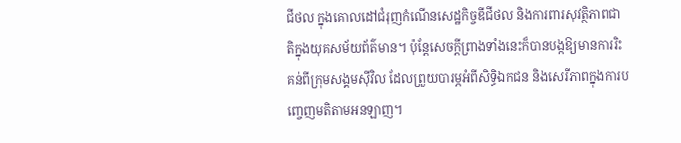ជីថល ក្នុងគោលដៅជំរុញកំណើនសេដ្ឋកិច្ចឌីជីថល និងការពារសុវត្ថិភាពជាតិក្នុងយុគសម័យព័ត៌មាន។ ប៉ុន្តែសេចក្តីព្រាងទាំងនេះក៏បានបង្កឱ្យមានការរិះគន់ពីក្រុមសង្គមស៊ីវិល ដែលព្រួយបារម្ភអំពីសិទ្ធិឯកជន និងសេរីភាពក្នុងការបញ្ចេញមតិតាមអនឡាញ។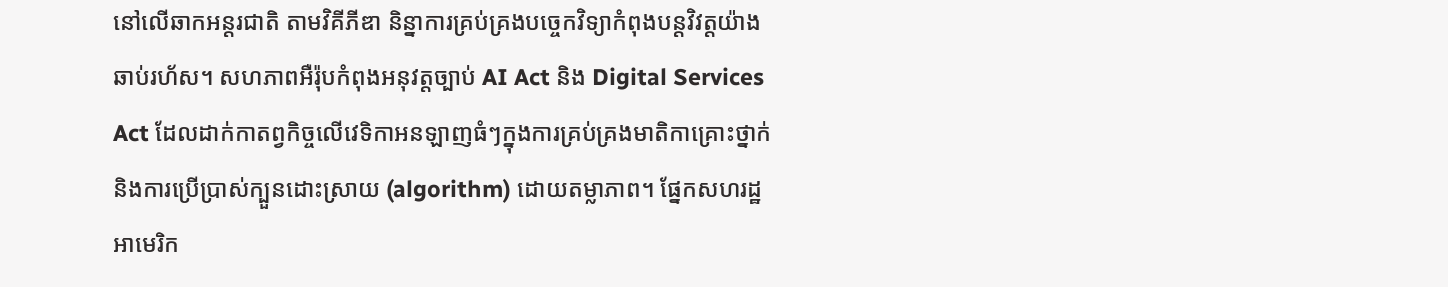នៅលើឆាកអន្តរជាតិ តាមវិគីភីឌា និន្នាការគ្រប់គ្រងបច្ចេកវិទ្យាកំពុងបន្តវិវត្តយ៉ាងឆាប់រហ័ស។ សហភាពអឺរ៉ុបកំពុងអនុវត្តច្បាប់ AI Act និង Digital Services Act ដែលដាក់កាតព្វកិច្ចលើវេទិកាអនឡាញធំៗក្នុងការគ្រប់គ្រងមាតិកាគ្រោះថ្នាក់ និងការប្រើប្រាស់ក្បួនដោះស្រាយ (algorithm) ដោយតម្លាភាព។ ផ្នែកសហរដ្ឋអាមេរិក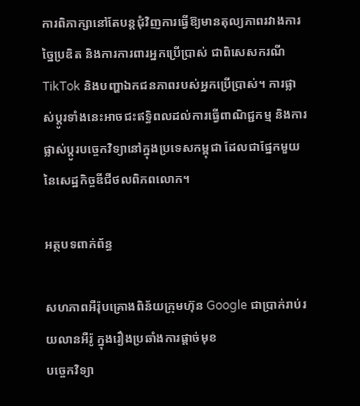ការពិភាក្សានៅតែបន្តជុំវិញការធ្វើឱ្យមានតុល្យភាពរវាងការច្នៃប្រឌិត និងការការពារអ្នកប្រើប្រាស់ ជាពិសេសករណី TikTok និងបញ្ហាឯកជនភាពរបស់អ្នកប្រើប្រាស់។ ការផ្លាស់ប្តូរទាំងនេះអាចជះឥទ្ធិពលដល់ការធ្វើពាណិជ្ជកម្ម និងការផ្លាស់ប្តូរបច្ចេកវិទ្យានៅក្នុងប្រទេសកម្ពុជា ដែលជាផ្នែកមួយនៃសេដ្ឋកិច្ចឌីជីថលពិភពលោក។

អត្ថបទពាក់ព័ន្ធ

សហភាពអឺរ៉ុបគ្រោងពិន័យក្រុមហ៊ុន Google ជាប្រាក់រាប់រយលានអឺរ៉ូ ក្នុងរឿងប្រឆាំងការផ្តាច់មុខ
បច្ចេកវិទ្យា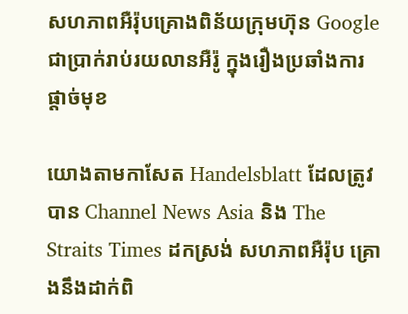សហភាពអឺរ៉ុបគ្រោងពិន័យក្រុមហ៊ុន Google ជាប្រាក់រាប់រយលានអឺរ៉ូ ក្នុងរឿងប្រឆាំងការផ្តាច់មុខ

យោងតាមកាសែត Handelsblatt ដែលត្រូវបាន Channel News Asia និង The Straits Times ដកស្រង់ សហភាពអឺរ៉ុប គ្រោងនឹងដាក់ពិ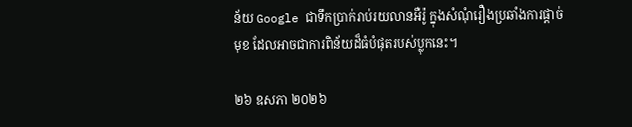ន័យ Google ជាទឹកប្រាក់រាប់រយលានអឺរ៉ូ ក្នុងសំណុំរឿងប្រឆាំងការផ្តាច់មុខ ដែលអាចជាការពិន័យដ៏ធំបំផុតរបស់ប្លុកនេះ។

២៦ ឧសភា ២០២៦